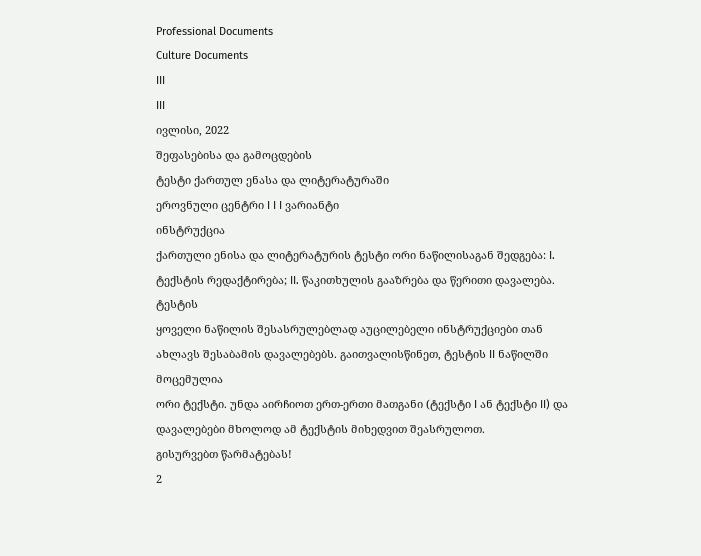Professional Documents
Culture Documents
III
III
ივლისი, 2022
შეფასებისა და გამოცდების
ტესტი ქართულ ენასა და ლიტერატურაში
ეროვნული ცენტრი I I I ვარიანტი
ინსტრუქცია
ქართული ენისა და ლიტერატურის ტესტი ორი ნაწილისაგან შედგება: I. ტექსტის რედაქტირება; II. წაკითხულის გააზრება და წერითი დავალება. ტესტის
ყოველი ნაწილის შესასრულებლად აუცილებელი ინსტრუქციები თან ახლავს შესაბამის დავალებებს. გაითვალისწინეთ, ტესტის II ნაწილში მოცემულია
ორი ტექსტი. უნდა აირჩიოთ ერთ-ერთი მათგანი (ტექსტი I ან ტექსტი II) და დავალებები მხოლოდ ამ ტექსტის მიხედვით შეასრულოთ.
გისურვებთ წარმატებას!
2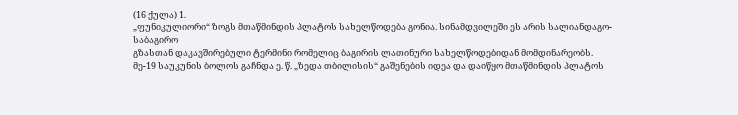(16 ქულა) 1.
„ფუნიკულიორი“ ზოგს მთაწმინდის პლატოს სახელწოდება გონია. სინამდვილეში ეს არის სალიანდაგო-საბაგირო
გზასთან დაკავშირებული ტერმინი რომელიც ბაგირის ლათინური სახელწოდებიდან მომდინარეობს.
მე-19 საუკუნის ბოლოს გაჩნდა ე. წ. „ზედა თბილისის“ გაშენების იდეა და დაიწყო მთაწმინდის პლატოს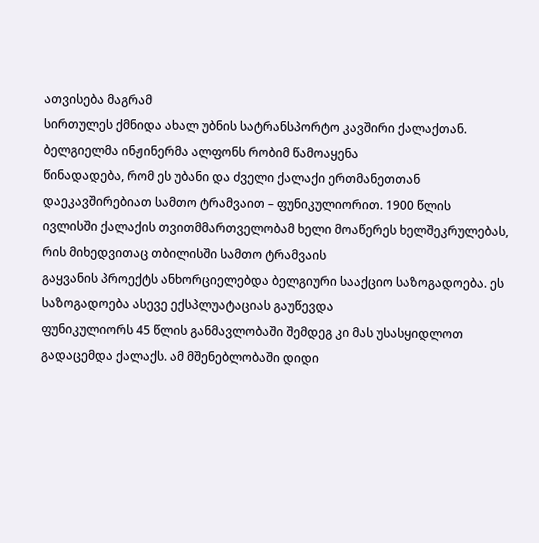ათვისება მაგრამ
სირთულეს ქმნიდა ახალ უბნის სატრანსპორტო კავშირი ქალაქთან. ბელგიელმა ინჟინერმა ალფონს რობიმ წამოაყენა
წინადადება, რომ ეს უბანი და ძველი ქალაქი ერთმანეთთან დაეკავშირებიათ სამთო ტრამვაით – ფუნიკულიორით. 1900 წლის
ივლისში ქალაქის თვითმმართველობამ ხელი მოაწერეს ხელშეკრულებას, რის მიხედვითაც თბილისში სამთო ტრამვაის
გაყვანის პროექტს ანხორციელებდა ბელგიური სააქციო საზოგადოება. ეს საზოგადოება ასევე ექსპლუატაციას გაუწევდა
ფუნიკულიორს 45 წლის განმავლობაში შემდეგ კი მას უსასყიდლოთ გადაცემდა ქალაქს. ამ მშენებლობაში დიდი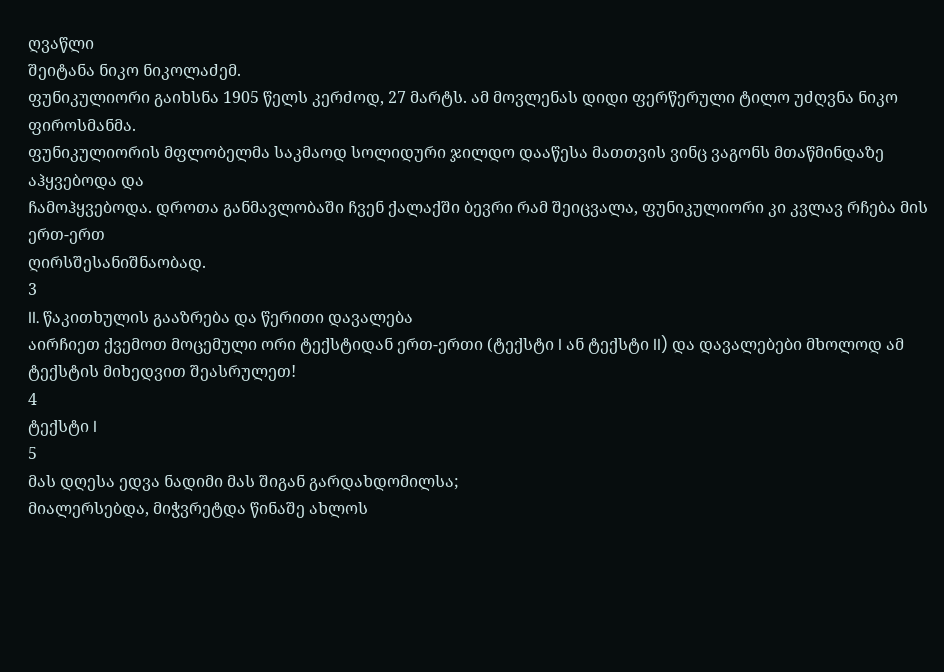ღვაწლი
შეიტანა ნიკო ნიკოლაძემ.
ფუნიკულიორი გაიხსნა 1905 წელს კერძოდ, 27 მარტს. ამ მოვლენას დიდი ფერწერული ტილო უძღვნა ნიკო ფიროსმანმა.
ფუნიკულიორის მფლობელმა საკმაოდ სოლიდური ჯილდო დააწესა მათთვის ვინც ვაგონს მთაწმინდაზე აჰყვებოდა და
ჩამოჰყვებოდა. დროთა განმავლობაში ჩვენ ქალაქში ბევრი რამ შეიცვალა, ფუნიკულიორი კი კვლავ რჩება მის ერთ-ერთ
ღირსშესანიშნაობად.
3
II. წაკითხულის გააზრება და წერითი დავალება
აირჩიეთ ქვემოთ მოცემული ორი ტექსტიდან ერთ-ერთი (ტექსტი I ან ტექსტი II) და დავალებები მხოლოდ ამ
ტექსტის მიხედვით შეასრულეთ!
4
ტექსტი I
5
მას დღესა ედვა ნადიმი მას შიგან გარდახდომილსა;
მიალერსებდა, მიჭვრეტდა წინაშე ახლოს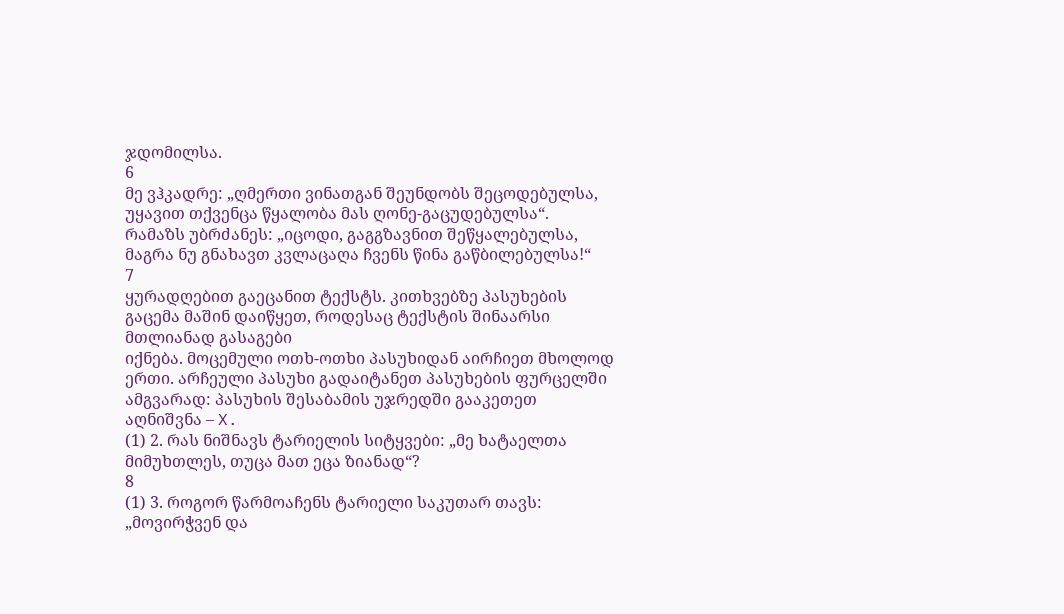ჯდომილსა.
6
მე ვჰკადრე: „ღმერთი ვინათგან შეუნდობს შეცოდებულსა,
უყავით თქვენცა წყალობა მას ღონე-გაცუდებულსა“.
რამაზს უბრძანეს: „იცოდი, გაგგზავნით შეწყალებულსა,
მაგრა ნუ გნახავთ კვლაცაღა ჩვენს წინა გაწბილებულსა!“
7
ყურადღებით გაეცანით ტექსტს. კითხვებზე პასუხების გაცემა მაშინ დაიწყეთ, როდესაც ტექსტის შინაარსი მთლიანად გასაგები
იქნება. მოცემული ოთხ-ოთხი პასუხიდან აირჩიეთ მხოლოდ ერთი. არჩეული პასუხი გადაიტანეთ პასუხების ფურცელში
ამგვარად: პასუხის შესაბამის უჯრედში გააკეთეთ აღნიშვნა – X.
(1) 2. რას ნიშნავს ტარიელის სიტყვები: „მე ხატაელთა მიმუხთლეს, თუცა მათ ეცა ზიანად“?
8
(1) 3. როგორ წარმოაჩენს ტარიელი საკუთარ თავს: „მოვირჭვენ და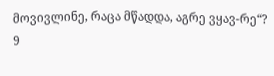მოვივლინე, რაცა მწადდა, აგრე ვყავ-რე“?
9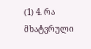(1) 4. რა მხატვრული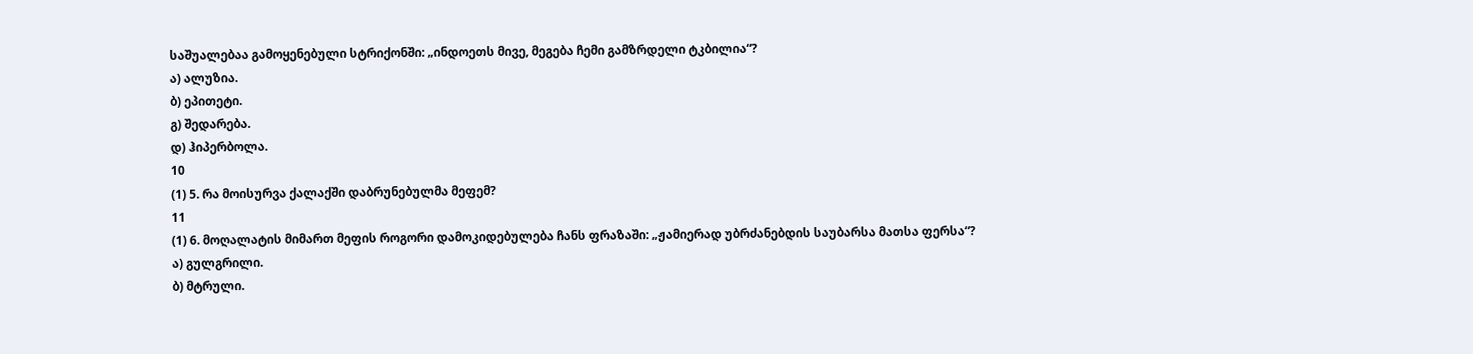საშუალებაა გამოყენებული სტრიქონში: „ინდოეთს მივე, მეგება ჩემი გამზრდელი ტკბილია“?
ა) ალუზია.
ბ) ეპითეტი.
გ) შედარება.
დ) ჰიპერბოლა.
10
(1) 5. რა მოისურვა ქალაქში დაბრუნებულმა მეფემ?
11
(1) 6. მოღალატის მიმართ მეფის როგორი დამოკიდებულება ჩანს ფრაზაში: „ჟამიერად უბრძანებდის საუბარსა მათსა ფერსა“?
ა) გულგრილი.
ბ) მტრული.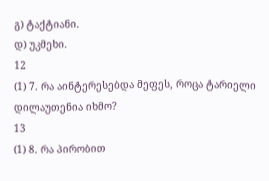გ) ტაქტიანი.
დ) უკმეხი.
12
(1) 7. რა აინტერესებდა მეფეს, როცა ტარიელი დილაუთენია იხმო?
13
(1) 8. რა პირობით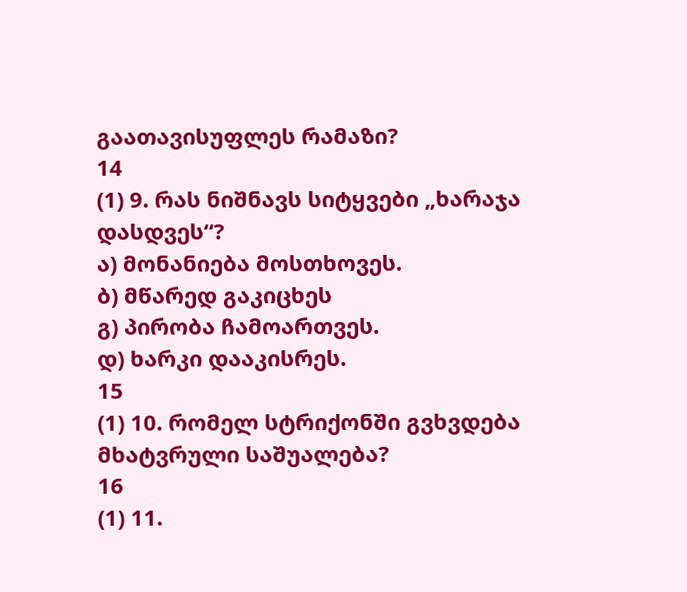გაათავისუფლეს რამაზი?
14
(1) 9. რას ნიშნავს სიტყვები „ხარაჯა დასდვეს“?
ა) მონანიება მოსთხოვეს.
ბ) მწარედ გაკიცხეს
გ) პირობა ჩამოართვეს.
დ) ხარკი დააკისრეს.
15
(1) 10. რომელ სტრიქონში გვხვდება მხატვრული საშუალება?
16
(1) 11.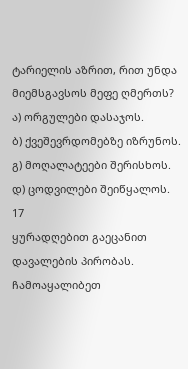ტარიელის აზრით, რით უნდა მიემსგავსოს მეფე ღმერთს?
ა) ორგულები დასაჯოს.
ბ) ქვეშევრდომებზე იზრუნოს.
გ) მოღალატეები შერისხოს.
დ) ცოდვილები შეიწყალოს.
17
ყურადღებით გაეცანით დავალების პირობას.
ჩამოაყალიბეთ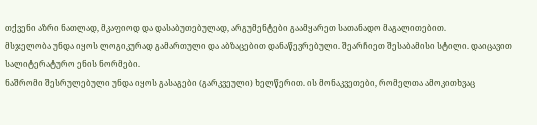თქვენი აზრი ნათლად, მკაფიოდ და დასაბუთებულად, არგუმენტები გაამყარეთ სათანადო მაგალითებით.
მსჯელობა უნდა იყოს ლოგიკურად გამართული და აბზაცებით დანაწევრებული. შეარჩიეთ შესაბამისი სტილი. დაიცავით
სალიტერატურო ენის ნორმები.
ნაშრომი შესრულებული უნდა იყოს გასაგები (გარკვეული) ხელწერით. ის მონაკვეთები, რომელთა ამოკითხვაც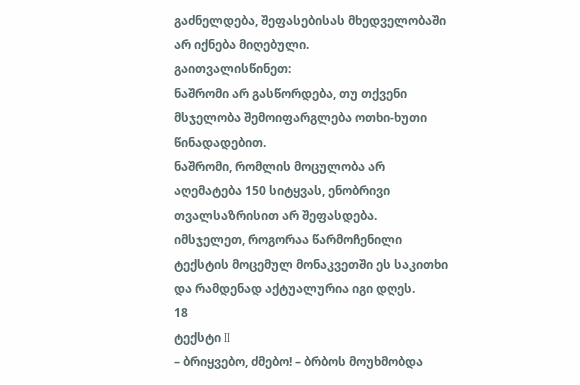გაძნელდება, შეფასებისას მხედველობაში არ იქნება მიღებული.
გაითვალისწინეთ:
ნაშრომი არ გასწორდება, თუ თქვენი მსჯელობა შემოიფარგლება ოთხი-ხუთი წინადადებით.
ნაშრომი, რომლის მოცულობა არ აღემატება 150 სიტყვას, ენობრივი თვალსაზრისით არ შეფასდება.
იმსჯელეთ, როგორაა წარმოჩენილი ტექსტის მოცემულ მონაკვეთში ეს საკითხი და რამდენად აქტუალურია იგი დღეს.
18
ტექსტი II
– ბრიყვებო, ძმებო! – ბრბოს მოუხმობდა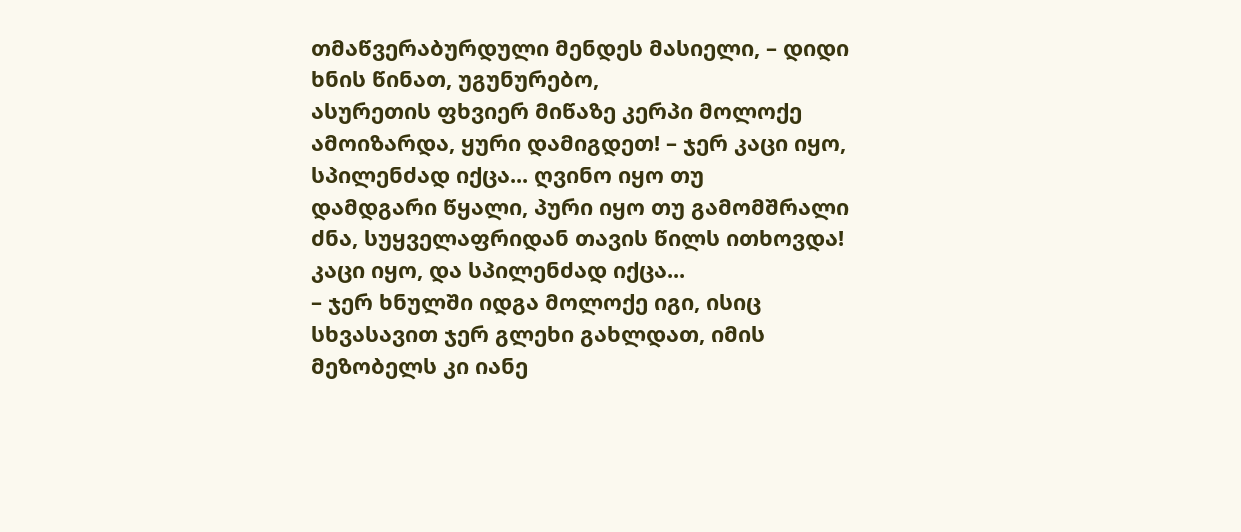თმაწვერაბურდული მენდეს მასიელი, – დიდი ხნის წინათ, უგუნურებო,
ასურეთის ფხვიერ მიწაზე კერპი მოლოქე ამოიზარდა, ყური დამიგდეთ! – ჯერ კაცი იყო, სპილენძად იქცა... ღვინო იყო თუ
დამდგარი წყალი, პური იყო თუ გამომშრალი ძნა, სუყველაფრიდან თავის წილს ითხოვდა! კაცი იყო, და სპილენძად იქცა...
– ჯერ ხნულში იდგა მოლოქე იგი, ისიც სხვასავით ჯერ გლეხი გახლდათ, იმის მეზობელს კი იანე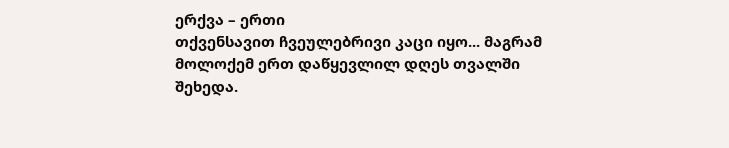ერქვა – ერთი
თქვენსავით ჩვეულებრივი კაცი იყო... მაგრამ მოლოქემ ერთ დაწყევლილ დღეს თვალში შეხედა.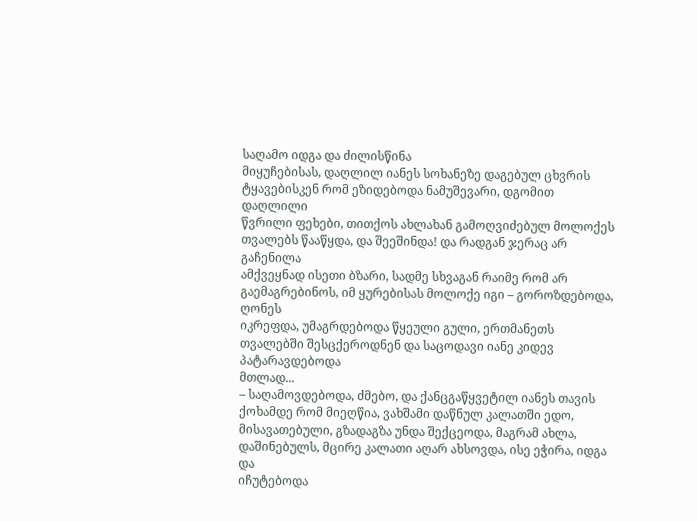საღამო იდგა და ძილისწინა
მიყუჩებისას, დაღლილ იანეს სოხანეზე დაგებულ ცხვრის ტყავებისკენ რომ ეზიდებოდა ნამუშევარი, დგომით დაღლილი
წვრილი ფეხები, თითქოს ახლახან გამოღვიძებულ მოლოქეს თვალებს წააწყდა, და შეეშინდა! და რადგან ჯერაც არ გაჩენილა
ამქვეყნად ისეთი ბზარი, სადმე სხვაგან რაიმე რომ არ გაემაგრებინოს, იმ ყურებისას მოლოქე იგი – გოროზდებოდა, ღონეს
იკრეფდა, უმაგრდებოდა წყეული გული, ერთმანეთს თვალებში შესცქეროდნენ და საცოდავი იანე კიდევ პატარავდებოდა
მთლად...
– საღამოვდებოდა, ძმებო, და ქანცგაწყვეტილ იანეს თავის ქოხამდე რომ მიეღწია, ვახშამი დაწნულ კალათში ედო,
მისავათებული, გზადაგზა უნდა შექცეოდა, მაგრამ ახლა, დაშინებულს, მცირე კალათი აღარ ახსოვდა, ისე ეჭირა, იდგა და
იჩუტებოდა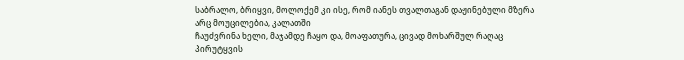საბრალო, ბრიყვი, მოლოქემ კი ისე, რომ იანეს თვალთაგან დაჟინებული მზერა არც მოუცილებია, კალათში
ჩაუძვრინა ხელი, მაჯამდე ჩაყო და, მოაფათურა, ცივად მოხარშულ რაღაც პირუტყვის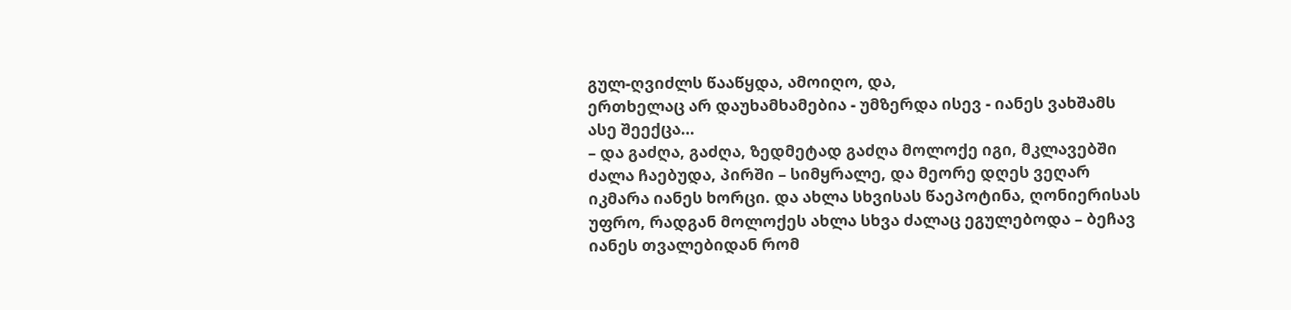გულ-ღვიძლს წააწყდა, ამოიღო, და,
ერთხელაც არ დაუხამხამებია - უმზერდა ისევ - იანეს ვახშამს ასე შეექცა…
– და გაძღა, გაძღა, ზედმეტად გაძღა მოლოქე იგი, მკლავებში ძალა ჩაებუდა, პირში – სიმყრალე, და მეორე დღეს ვეღარ
იკმარა იანეს ხორცი. და ახლა სხვისას წაეპოტინა, ღონიერისას უფრო, რადგან მოლოქეს ახლა სხვა ძალაც ეგულებოდა – ბეჩავ
იანეს თვალებიდან რომ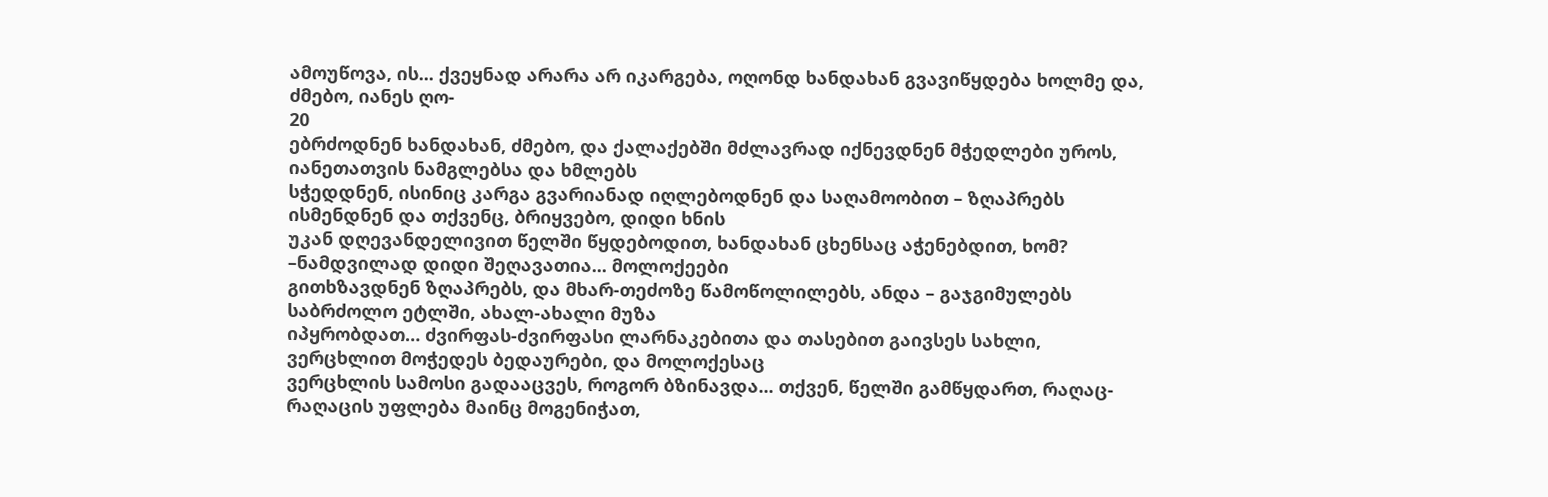ამოუწოვა, ის... ქვეყნად არარა არ იკარგება, ოღონდ ხანდახან გვავიწყდება ხოლმე და, ძმებო, იანეს ღო-
20
ებრძოდნენ ხანდახან, ძმებო, და ქალაქებში მძლავრად იქნევდნენ მჭედლები უროს, იანეთათვის ნამგლებსა და ხმლებს
სჭედდნენ, ისინიც კარგა გვარიანად იღლებოდნენ და საღამოობით – ზღაპრებს ისმენდნენ და თქვენც, ბრიყვებო, დიდი ხნის
უკან დღევანდელივით წელში წყდებოდით, ხანდახან ცხენსაც აჭენებდით, ხომ? –ნამდვილად დიდი შეღავათია... მოლოქეები
გითხზავდნენ ზღაპრებს, და მხარ-თეძოზე წამოწოლილებს, ანდა – გაჯგიმულებს საბრძოლო ეტლში, ახალ-ახალი მუზა
იპყრობდათ… ძვირფას-ძვირფასი ლარნაკებითა და თასებით გაივსეს სახლი, ვერცხლით მოჭედეს ბედაურები, და მოლოქესაც
ვერცხლის სამოსი გადააცვეს, როგორ ბზინავდა... თქვენ, წელში გამწყდართ, რაღაც-რაღაცის უფლება მაინც მოგენიჭათ,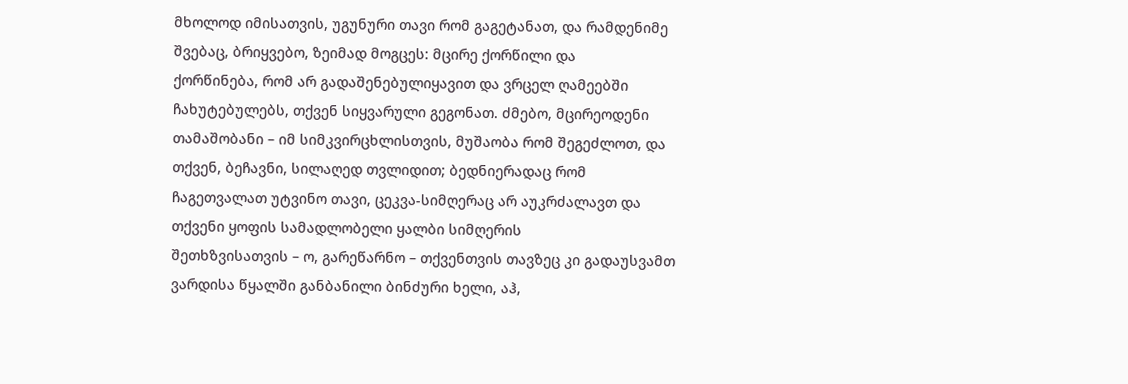მხოლოდ იმისათვის, უგუნური თავი რომ გაგეტანათ, და რამდენიმე შვებაც, ბრიყვებო, ზეიმად მოგცეს: მცირე ქორწილი და
ქორწინება, რომ არ გადაშენებულიყავით და ვრცელ ღამეებში ჩახუტებულებს, თქვენ სიყვარული გეგონათ. ძმებო, მცირეოდენი
თამაშობანი – იმ სიმკვირცხლისთვის, მუშაობა რომ შეგეძლოთ, და თქვენ, ბეჩავნი, სილაღედ თვლიდით; ბედნიერადაც რომ
ჩაგეთვალათ უტვინო თავი, ცეკვა-სიმღერაც არ აუკრძალავთ და თქვენი ყოფის სამადლობელი ყალბი სიმღერის
შეთხზვისათვის – ო, გარეწარნო – თქვენთვის თავზეც კი გადაუსვამთ ვარდისა წყალში განბანილი ბინძური ხელი, აჰ,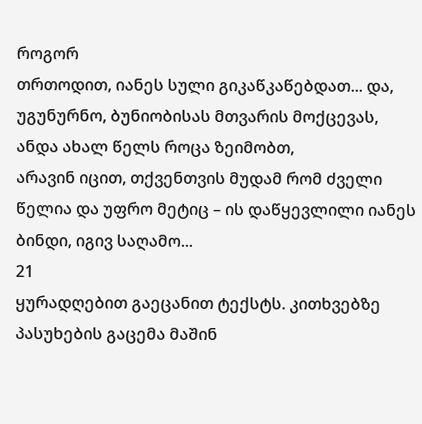როგორ
თრთოდით, იანეს სული გიკაწკაწებდათ... და, უგუნურნო, ბუნიობისას მთვარის მოქცევას, ანდა ახალ წელს როცა ზეიმობთ,
არავინ იცით, თქვენთვის მუდამ რომ ძველი წელია და უფრო მეტიც – ის დაწყევლილი იანეს ბინდი, იგივ საღამო...
21
ყურადღებით გაეცანით ტექსტს. კითხვებზე პასუხების გაცემა მაშინ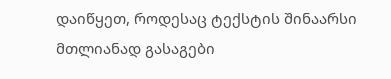დაიწყეთ, როდესაც ტექსტის შინაარსი მთლიანად გასაგები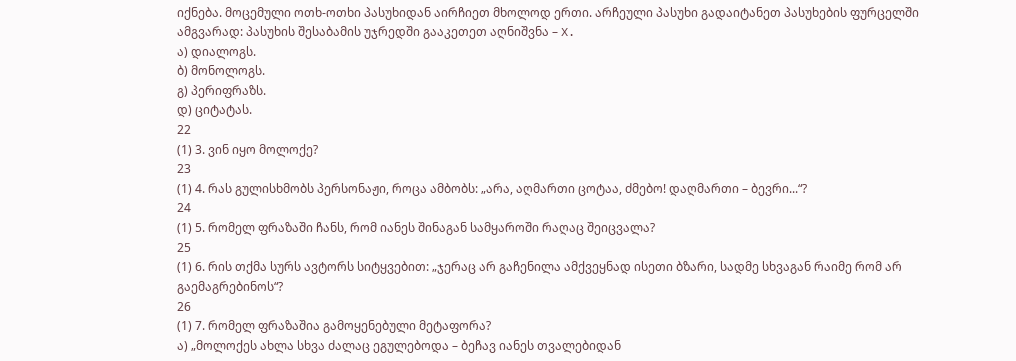იქნება. მოცემული ოთხ-ოთხი პასუხიდან აირჩიეთ მხოლოდ ერთი. არჩეული პასუხი გადაიტანეთ პასუხების ფურცელში
ამგვარად: პასუხის შესაბამის უჯრედში გააკეთეთ აღნიშვნა – X.
ა) დიალოგს.
ბ) მონოლოგს.
გ) პერიფრაზს.
დ) ციტატას.
22
(1) 3. ვინ იყო მოლოქე?
23
(1) 4. რას გულისხმობს პერსონაჟი, როცა ამბობს: „არა, აღმართი ცოტაა, ძმებო! დაღმართი – ბევრი...“?
24
(1) 5. რომელ ფრაზაში ჩანს, რომ იანეს შინაგან სამყაროში რაღაც შეიცვალა?
25
(1) 6. რის თქმა სურს ავტორს სიტყვებით: „ჯერაც არ გაჩენილა ამქვეყნად ისეთი ბზარი, სადმე სხვაგან რაიმე რომ არ
გაემაგრებინოს“?
26
(1) 7. რომელ ფრაზაშია გამოყენებული მეტაფორა?
ა) „მოლოქეს ახლა სხვა ძალაც ეგულებოდა – ბეჩავ იანეს თვალებიდან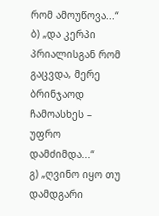რომ ამოუწოვა...“
ბ) „და კერპი პრიალისგან რომ გაცვდა, მერე ბრინჯაოდ ჩამოასხეს – უფრო დამძიმდა...“
გ) „ღვინო იყო თუ დამდგარი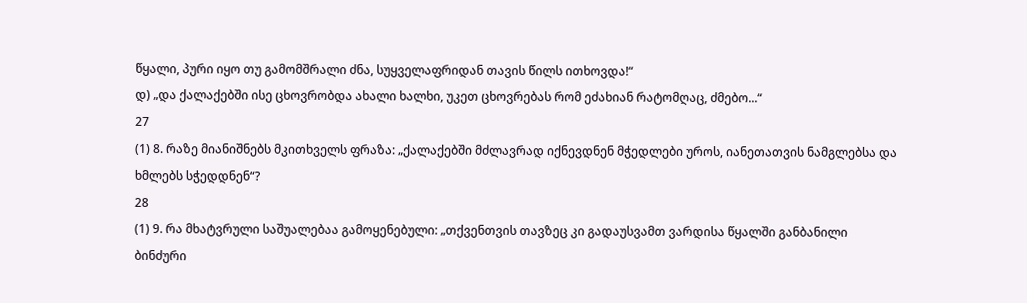წყალი, პური იყო თუ გამომშრალი ძნა, სუყველაფრიდან თავის წილს ითხოვდა!“
დ) „და ქალაქებში ისე ცხოვრობდა ახალი ხალხი, უკეთ ცხოვრებას რომ ეძახიან რატომღაც, ძმებო...“
27
(1) 8. რაზე მიანიშნებს მკითხველს ფრაზა: „ქალაქებში მძლავრად იქნევდნენ მჭედლები უროს, იანეთათვის ნამგლებსა და
ხმლებს სჭედდნენ“?
28
(1) 9. რა მხატვრული საშუალებაა გამოყენებული: „თქვენთვის თავზეც კი გადაუსვამთ ვარდისა წყალში განბანილი ბინძური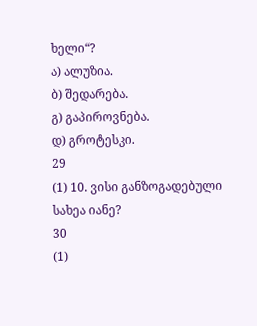ხელი“?
ა) ალუზია.
ბ) შედარება.
გ) გაპიროვნება.
დ) გროტესკი.
29
(1) 10. ვისი განზოგადებული სახეა იანე?
30
(1)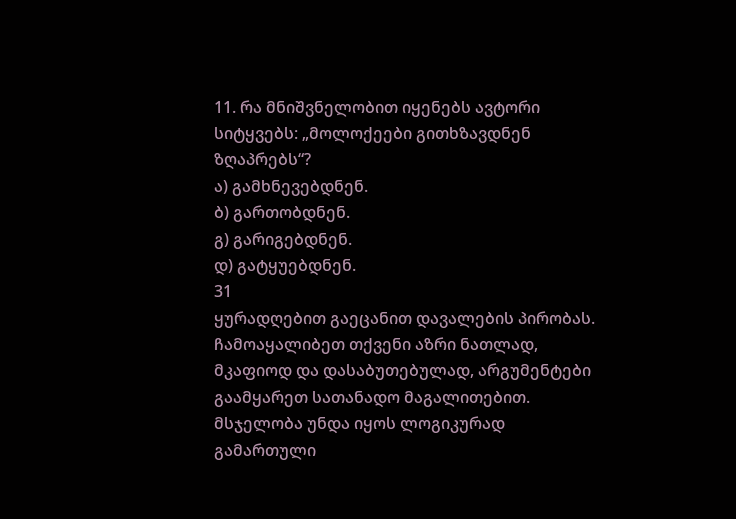11. რა მნიშვნელობით იყენებს ავტორი სიტყვებს: „მოლოქეები გითხზავდნენ ზღაპრებს“?
ა) გამხნევებდნენ.
ბ) გართობდნენ.
გ) გარიგებდნენ.
დ) გატყუებდნენ.
31
ყურადღებით გაეცანით დავალების პირობას.
ჩამოაყალიბეთ თქვენი აზრი ნათლად, მკაფიოდ და დასაბუთებულად, არგუმენტები გაამყარეთ სათანადო მაგალითებით.
მსჯელობა უნდა იყოს ლოგიკურად გამართული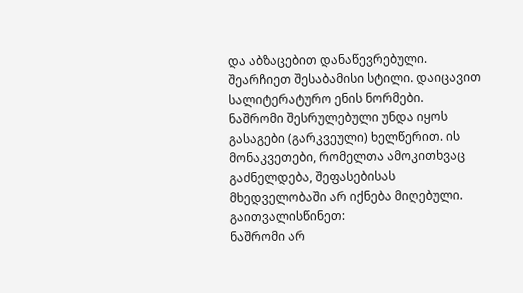და აბზაცებით დანაწევრებული. შეარჩიეთ შესაბამისი სტილი. დაიცავით
სალიტერატურო ენის ნორმები.
ნაშრომი შესრულებული უნდა იყოს გასაგები (გარკვეული) ხელწერით. ის მონაკვეთები, რომელთა ამოკითხვაც
გაძნელდება, შეფასებისას მხედველობაში არ იქნება მიღებული.
გაითვალისწინეთ:
ნაშრომი არ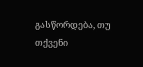გასწორდება, თუ თქვენი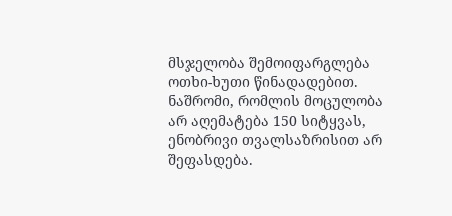მსჯელობა შემოიფარგლება ოთხი-ხუთი წინადადებით.
ნაშრომი, რომლის მოცულობა არ აღემატება 150 სიტყვას, ენობრივი თვალსაზრისით არ შეფასდება.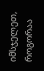იმსჯელეთ, როგორაა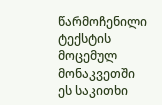წარმოჩენილი ტექსტის მოცემულ მონაკვეთში ეს საკითხი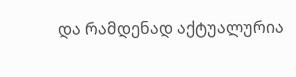და რამდენად აქტუალურია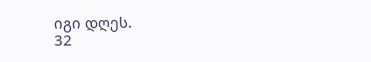იგი დღეს.
32